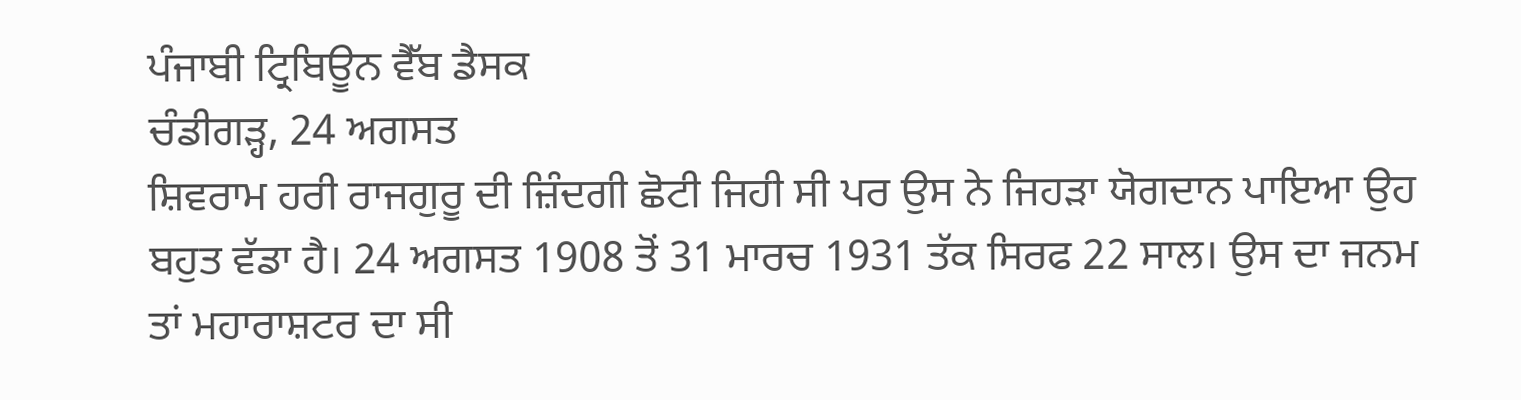ਪੰਜਾਬੀ ਟ੍ਰਿਬਿਊਨ ਵੈੱਬ ਡੈਸਕ
ਚੰਡੀਗੜ੍ਹ, 24 ਅਗਸਤ
ਸ਼ਿਵਰਾਮ ਹਰੀ ਰਾਜਗੁਰੂ ਦੀ ਜ਼ਿੰਦਗੀ ਛੋਟੀ ਜਿਹੀ ਸੀ ਪਰ ਉਸ ਨੇ ਜਿਹੜਾ ਯੋਗਦਾਨ ਪਾਇਆ ਉਹ ਬਹੁਤ ਵੱਡਾ ਹੈ। 24 ਅਗਸਤ 1908 ਤੋਂ 31 ਮਾਰਚ 1931 ਤੱਕ ਸਿਰਫ 22 ਸਾਲ। ਉਸ ਦਾ ਜਨਮ ਤਾਂ ਮਹਾਰਾਸ਼ਟਰ ਦਾ ਸੀ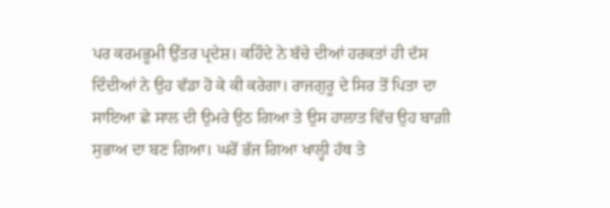ਪਰ ਕਰਮਭੂਮੀ ਉੱਤਰ ਪ੍ਰਦੇਸ਼। ਕਹਿੰਦੇ ਨੇ ਬੱਚੇ ਦੀਆਂ ਹਰਕਤਾਂ ਹੀ ਦੱਸ ਦਿੰਦੀਆਂ ਨੇ ਉਹ ਵੱਡਾ ਹੋ ਕੇ ਕੀ ਕਰੇਗਾ। ਰਾਜਗੁਰੂ ਦੇ ਸਿਰ ਤੋਂ ਪਿਤਾ ਦਾ ਸਾਇਆ ਛੇ ਸਾਲ ਦੀ ਉਮਰੇ ਉਠ ਗਿਆ ਤੇ ਉਸ ਹਾਲਾਤ ਵਿੱਚ ਉਹ ਬਾਗ਼ੀ ਸੁਭਾਅ ਦਾ ਬਣ ਗਿਆ। ਘਰੋਂ ਭੱਜ ਗਿਆ ਖਾਲ੍ਹੀ ਹੱਥ ਤੇ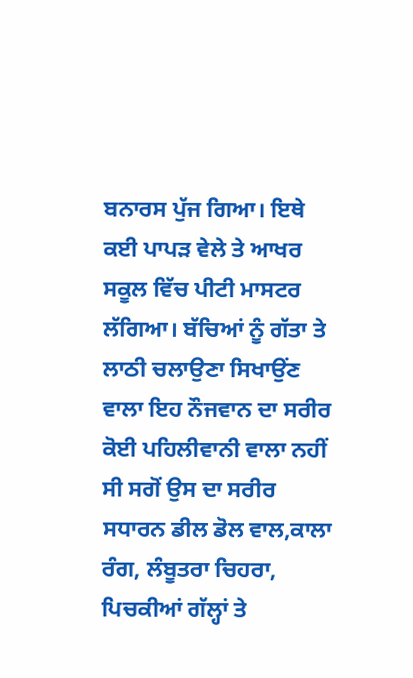ਬਨਾਰਸ ਪੁੱਜ ਗਿਆ। ਇਥੇ ਕਈ ਪਾਪੜ ਵੇਲੇ ਤੇ ਆਖਰ ਸਕੂਲ ਵਿੱਚ ਪੀਟੀ ਮਾਸਟਰ ਲੱਗਿਆ। ਬੱਚਿਆਂ ਨੂੰ ਗੱਤਾ ਤੇ ਲਾਠੀ ਚਲਾਉਣਾ ਸਿਖਾਉਂਣ ਵਾਲਾ ਇਹ ਨੌਜਵਾਨ ਦਾ ਸਰੀਰ ਕੋਈ ਪਹਿਲੀਵਾਨੀ ਵਾਲਾ ਨਹੀਂ ਸੀ ਸਗੋਂ ਉਸ ਦਾ ਸਰੀਰ ਸਧਾਰਨ ਡੀਲ ਡੋਲ ਵਾਲ,ਕਾਲਾ ਰੰਗ, ਲੰਬੂਤਰਾ ਚਿਹਰਾ, ਪਿਚਕੀਆਂ ਗੱਲ੍ਹਾਂ ਤੇ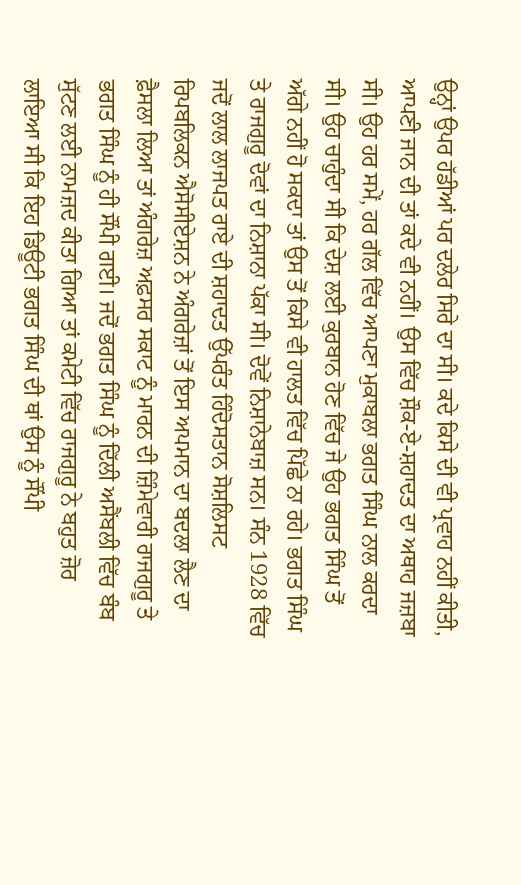ਉਨ੍ਹਾਂ ਉਪਰ ਹੱਡੀਆਂ ਪਰ ਦਲੇਰ ਸਿਰੇ ਦਾ ਸੀ। ਕਦੇ ਕਿਸੇ ਦੀ ਵੀ ਪ੍ਰਵਾਹ ਨਹੀਂ ਕੀਤੀ, ਆਪਣੀ ਜਾਨ ਦੀ ਤਾਂ ਕਦੇ ਵੀ ਨਹੀਂ। ਉਸ ਵਿੱਚ ਸ਼ੌਕ-ਏ-ਸ਼ਹਾਦਤ ਦਾ ਅਥਾਹ ਜਜ਼ਬਾ ਸੀ। ਉਹ ਹਰ ਸਮੇਂ, ਹਰ ਗੱਲ ਵਿੱਚ ਆਪਣਾ ਮੁਕਾਬਲਾ ਭਗਤ ਸਿੰਘ ਨਾਲ ਕਰਦਾ ਸੀ। ਉਹ ਚਾਹੁੰਦਾ ਸੀ ਕਿ ਦੇਸ਼ ਲਈ ਕੁਰਬਾਨ ਹੋਣ ਵਿੱਚ ਜੇ ਉਹ ਭਗਤ ਸਿੰਘ ਤੋਂ ਅੱਗੇ ਨਹੀਂ ਹੋ ਸਕਦਾ ਤਾਂ ਉਸ ਤੋਂ ਕਿਸੇ ਵੀ ਹਾਲਤ ਵਿੱਚ ਪਿੱਛੇ ਨਾ ਰਹੇ। ਭਗਤ ਸਿੰਘ ਤੇ ਰਾਜਗੁਰੂ ਦੋਵਾਂ ਦਾ ਨਿਸ਼ਾਨਾ ਪੱਕਾ ਸੀ। ਦੋਵੇਂ ਨਿਸ਼ਾਨੇਬਾਜ਼ ਸਨ। ਸੰਨ 1928 ਵਿੱਚ ਜਦੋਂ ਲਾਲ ਲਾਜਪਤ ਰਾਏ ਦੀ ਸ਼ਹਾਦਤ ਉੱਪਰੰਤ ਹਿੰਦੋਸਤਾਨ ਸੋਸ਼ਲਿਸਟ ਰਿਪਬਲਿਕਨ ਐਸੋਸੀਏਸ਼ਨ ਨੇ ਅੰਗਰੇਜ਼ਾਂ ਤੋਂ ਇਸ ਅਪਮਾਨ ਦਾ ਬਦਲਾ ਲੈਣ ਦਾ ਫ਼ੈਸਲਾ ਲਿਆ ਤਾਂ ਅੰਗਰੇਜ਼ ਅਫ਼ਸਰ ਸਕਾਟ ਨੂੰ ਮਾਰਨ ਦੀ ਜ਼ਿੰਮੇਵਾਰੀ ਰਾਜਗੁਰੂ ਤੇ ਭਗਤ ਸਿੰਘ ਨੂੰ ਹੀ ਸੌਂਪੀ ਗਈ। ਜਦੋਂ ਭਗਤ ਸਿੰਘ ਨੂੰ ਦਿੱਲੀ ਅਸੈਂਬਲੀ ਵਿੱਚ ਬੰਬ ਸੁੱਟਣ ਲਈ ਨਾਮਜ਼ਦ ਕੀਤਾ ਗਿਆ ਤਾਂ ਕਮੇਟੀ ਵਿੱਚ ਰਾਜਗੁਰੂ ਨੇ ਬਹੁਤ ਜ਼ੋਰ ਲਾਇਆ ਸੀ ਕਿ ਇਹ ਡਿਊਟੀ ਭਗਤ ਸਿੰਘ ਦੀ ਥਾਂ ਉਸ ਨੂੰ ਸੌਂਪੀ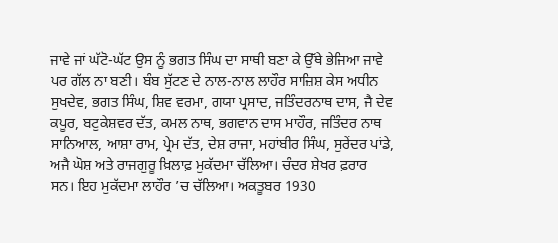ਜਾਵੇ ਜਾਂ ਘੱਟੋ-ਘੱਟ ਉਸ ਨੂੰ ਭਗਤ ਸਿੰਘ ਦਾ ਸਾਥੀ ਬਣਾ ਕੇ ਉੱਥੇ ਭੇਜਿਆ ਜਾਵੇ ਪਰ ਗੱਲ ਨਾ ਬਣੀ। ਬੰਬ ਸੁੱਟਣ ਦੇ ਨਾਲ-ਨਾਲ ਲਾਹੌਰ ਸਾਜ਼ਿਸ਼ ਕੇਸ ਅਧੀਨ ਸੁਖਦੇਵ, ਭਗਤ ਸਿੰਘ, ਸ਼ਿਵ ਵਰਮਾ, ਗਯਾ ਪ੍ਰਸਾਦ, ਜਤਿੰਦਰਨਾਥ ਦਾਸ, ਜੈ ਦੇਵ ਕਪੂਰ, ਬਟੁਕੇਸ਼ਵਰ ਦੱਤ, ਕਮਲ ਨਾਥ, ਭਗਵਾਨ ਦਾਸ ਮਾਹੌਰ, ਜਤਿੰਦਰ ਨਾਥ ਸਾਨਿਆਲ, ਆਸ਼ਾ ਰਾਮ, ਪ੍ਰੇਮ ਦੱਤ, ਦੇਸ਼ ਰਾਜਾ, ਮਹਾਂਬੀਰ ਸਿੰਘ, ਸੁਰੇਂਦਰ ਪਾਂਡੇ, ਅਜੈ ਘੋਸ਼ ਅਤੇ ਰਾਜਗੁਰੂ ਖ਼ਿਲਾਫ਼ ਮੁਕੱਦਮਾ ਚੱਲਿਆ। ਚੰਦਰ ਸ਼ੇਖਰ ਫ਼ਰਾਰ ਸਨ। ਇਹ ਮੁਕੱਦਮਾ ਲਾਹੌਰ ’ਚ ਚੱਲਿਆ। ਅਕਤੂਬਰ 1930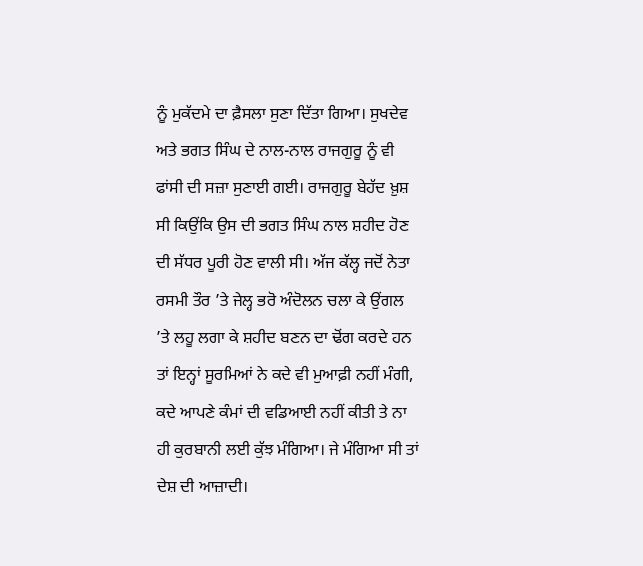ਨੂੰ ਮੁਕੱਦਮੇ ਦਾ ਫ਼ੈਸਲਾ ਸੁਣਾ ਦਿੱਤਾ ਗਿਆ। ਸੁਖਦੇਵ ਅਤੇ ਭਗਤ ਸਿੰਘ ਦੇ ਨਾਲ-ਨਾਲ ਰਾਜਗੁਰੂ ਨੂੰ ਵੀ ਫਾਂਸੀ ਦੀ ਸਜ਼ਾ ਸੁਣਾਈ ਗਈ। ਰਾਜਗੁਰੂ ਬੇਹੱਦ ਖ਼ੁਸ਼ ਸੀ ਕਿਉਂਕਿ ਉਸ ਦੀ ਭਗਤ ਸਿੰਘ ਨਾਲ ਸ਼ਹੀਦ ਹੋਣ ਦੀ ਸੱਧਰ ਪੂਰੀ ਹੋਣ ਵਾਲੀ ਸੀ। ਅੱਜ ਕੱਲ੍ਹ ਜਦੋਂ ਨੇਤਾ ਰਸਮੀ ਤੌਰ ’ਤੇ ਜੇਲ੍ਹ ਭਰੋ ਅੰਦੋਲਨ ਚਲਾ ਕੇ ਉਂਗਲ ’ਤੇ ਲਹੂ ਲਗਾ ਕੇ ਸ਼ਹੀਦ ਬਣਨ ਦਾ ਢੋਂਗ ਕਰਦੇ ਹਨ ਤਾਂ ਇਨ੍ਹਾਂ ਸੂਰਮਿਆਂ ਨੇ ਕਦੇ ਵੀ ਮੁਆਫ਼ੀ ਨਹੀਂ ਮੰਗੀ, ਕਦੇ ਆਪਣੇ ਕੰਮਾਂ ਦੀ ਵਡਿਆਈ ਨਹੀਂ ਕੀਤੀ ਤੇ ਨਾ ਹੀ ਕੁਰਬਾਨੀ ਲਈ ਕੁੱਝ ਮੰਗਿਆ। ਜੇ ਮੰਗਿਆ ਸੀ ਤਾਂ ਦੇਸ਼ ਦੀ ਆਜ਼ਾਦੀ।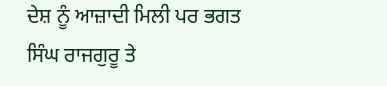ਦੇਸ਼ ਨੂੰ ਆਜ਼ਾਦੀ ਮਿਲੀ ਪਰ ਭਗਤ ਸਿੰਘ ਰਾਜਗੁਰੂ ਤੇ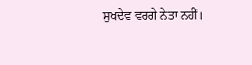ਸੁਖਦੇਵ ਵਰਗੇ ਨੇਤਾ ਨਹੀਂ।